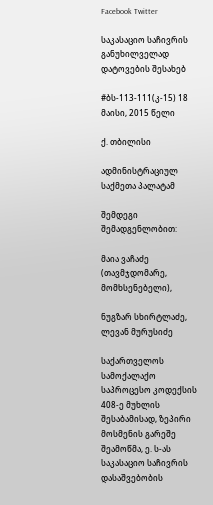Facebook Twitter

საკასაციო საჩივრის განუხილველად დატოვების შესახებ

#ბს-113-111(კ-15) 18 მაისი, 2015 წელი

ქ. თბილისი

ადმინისტრაციულ საქმეთა პალატამ

შემდეგი შემადგენლობით:

მაია ვაჩაძე (თავმჯდომარე, მომხსენებელი),

ნუგზარ სხირტლაძე, ლევან მურუსიძე

საქართველოს სამოქალაქო საპროცესო კოდექსის 408-ე მუხლის შესაბამისად, ზეპირი მოსმენის გარეშე შეამოწმა, ე. ს-ას საკასაციო საჩივრის დასაშვებობის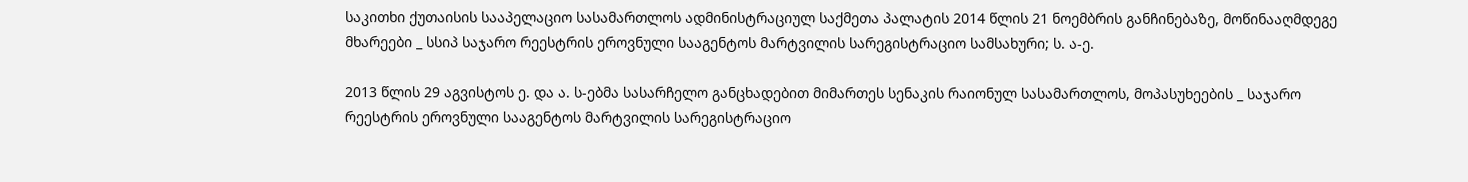საკითხი ქუთაისის სააპელაციო სასამართლოს ადმინისტრაციულ საქმეთა პალატის 2014 წლის 21 ნოემბრის განჩინებაზე, მოწინააღმდეგე მხარეები _ სსიპ საჯარო რეესტრის ეროვნული სააგენტოს მარტვილის სარეგისტრაციო სამსახური; ს. ა-ე.

2013 წლის 29 აგვისტოს ე. და ა. ს-ებმა სასარჩელო განცხადებით მიმართეს სენაკის რაიონულ სასამართლოს, მოპასუხეების _ საჯარო რეესტრის ეროვნული სააგენტოს მარტვილის სარეგისტრაციო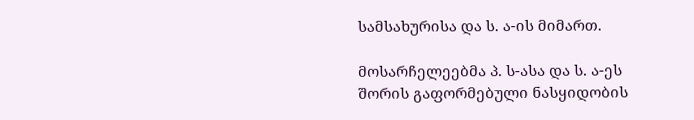სამსახურისა და ს. ა-ის მიმართ.

მოსარჩელეებმა პ. ს-ასა და ს. ა-ეს შორის გაფორმებული ნასყიდობის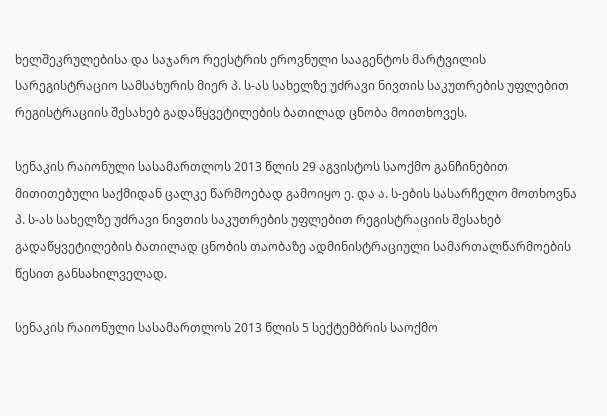ხელშეკრულებისა და საჯარო რეესტრის ეროვნული სააგენტოს მარტვილის სარეგისტრაციო სამსახურის მიერ პ. ს-ას სახელზე უძრავი ნივთის საკუთრების უფლებით რეგისტრაციის შესახებ გადაწყვეტილების ბათილად ცნობა მოითხოვეს.

სენაკის რაიონული სასამართლოს 2013 წლის 29 აგვისტოს საოქმო განჩინებით მითითებული საქმიდან ცალკე წარმოებად გამოიყო ე. და ა. ს-ების სასარჩელო მოთხოვნა პ. ს-ას სახელზე უძრავი ნივთის საკუთრების უფლებით რეგისტრაციის შესახებ გადაწყვეტილების ბათილად ცნობის თაობაზე ადმინისტრაციული სამართალწარმოების წესით განსახილველად.

სენაკის რაიონული სასამართლოს 2013 წლის 5 სექტემბრის საოქმო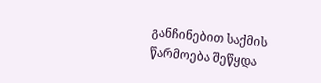განჩინებით საქმის წარმოება შეწყდა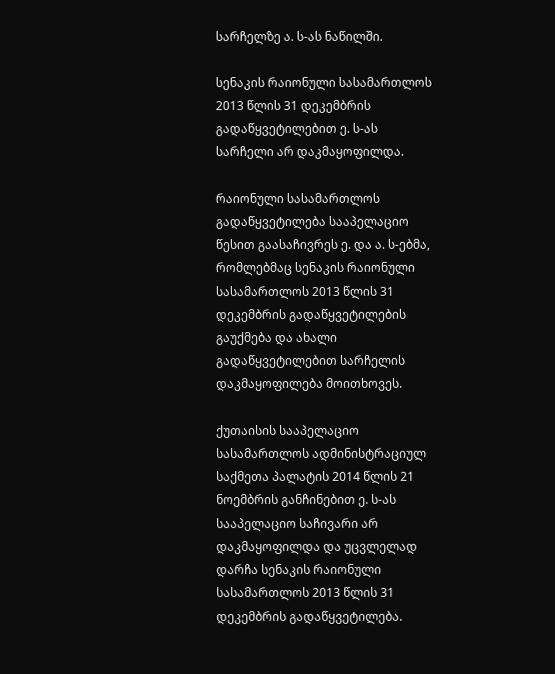სარჩელზე ა. ს-ას ნაწილში.

სენაკის რაიონული სასამართლოს 2013 წლის 31 დეკემბრის გადაწყვეტილებით ე. ს-ას სარჩელი არ დაკმაყოფილდა.

რაიონული სასამართლოს გადაწყვეტილება სააპელაციო წესით გაასაჩივრეს ე. და ა. ს-ებმა, რომლებმაც სენაკის რაიონული სასამართლოს 2013 წლის 31 დეკემბრის გადაწყვეტილების გაუქმება და ახალი გადაწყვეტილებით სარჩელის დაკმაყოფილება მოითხოვეს.

ქუთაისის სააპელაციო სასამართლოს ადმინისტრაციულ საქმეთა პალატის 2014 წლის 21 ნოემბრის განჩინებით ე. ს-ას სააპელაციო საჩივარი არ დაკმაყოფილდა და უცვლელად დარჩა სენაკის რაიონული სასამართლოს 2013 წლის 31 დეკემბრის გადაწყვეტილება.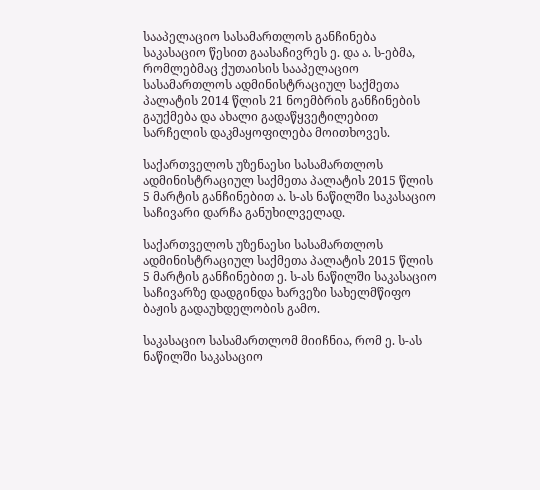სააპელაციო სასამართლოს განჩინება საკასაციო წესით გაასაჩივრეს ე. და ა. ს-ებმა, რომლებმაც ქუთაისის სააპელაციო სასამართლოს ადმინისტრაციულ საქმეთა პალატის 2014 წლის 21 ნოემბრის განჩინების გაუქმება და ახალი გადაწყვეტილებით სარჩელის დაკმაყოფილება მოითხოვეს.

საქართველოს უზენაესი სასამართლოს ადმინისტრაციულ საქმეთა პალატის 2015 წლის 5 მარტის განჩინებით ა. ს-ას ნაწილში საკასაციო საჩივარი დარჩა განუხილველად.

საქართველოს უზენაესი სასამართლოს ადმინისტრაციულ საქმეთა პალატის 2015 წლის 5 მარტის განჩინებით ე. ს-ას ნაწილში საკასაციო საჩივარზე დადგინდა ხარვეზი სახელმწიფო ბაჟის გადაუხდელობის გამო.

საკასაციო სასამართლომ მიიჩნია, რომ ე. ს-ას ნაწილში საკასაციო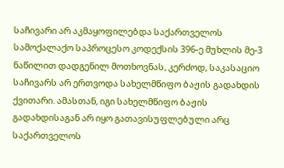საჩივარი არ აკმაყოფილებდა საქართველოს სამოქალაქო საპროცესო კოდექსის 396-ე მუხლის მე-3 ნაწილით დადგენილ მოთხოვნას, კერძოდ, საკასაციო საჩივარს არ ერთვოდა სახელმწიფო ბაჟის გადახდის ქვითარი. ამასთან, იგი სახელმწიფო ბაჟის გადახდისაგან არ იყო გათავისუფლებული არც საქართველოს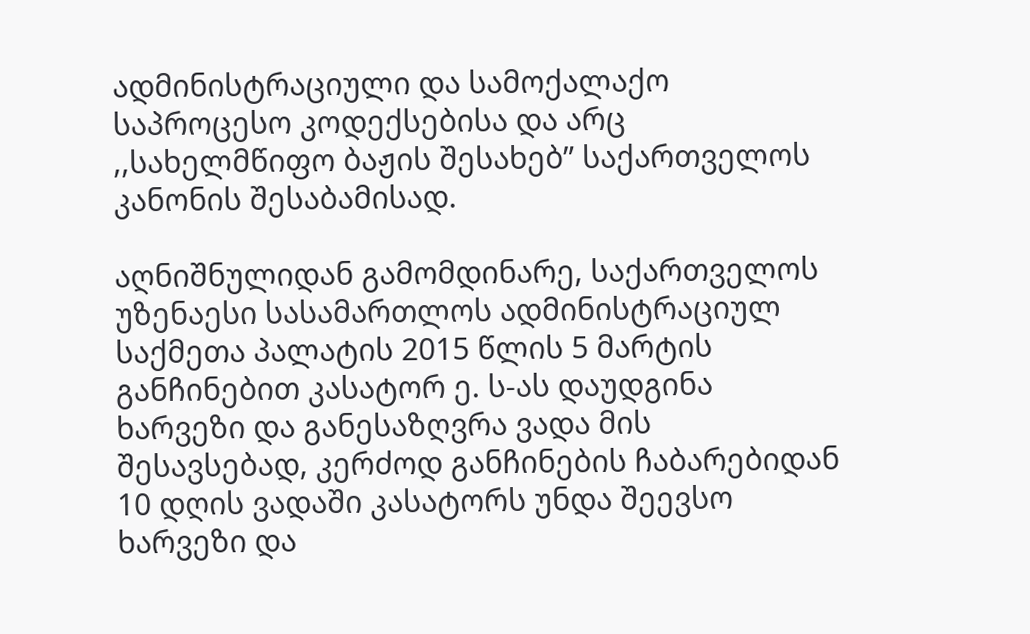ადმინისტრაციული და სამოქალაქო საპროცესო კოდექსებისა და არც ,,სახელმწიფო ბაჟის შესახებ” საქართველოს კანონის შესაბამისად.

აღნიშნულიდან გამომდინარე, საქართველოს უზენაესი სასამართლოს ადმინისტრაციულ საქმეთა პალატის 2015 წლის 5 მარტის განჩინებით კასატორ ე. ს-ას დაუდგინა ხარვეზი და განესაზღვრა ვადა მის შესავსებად, კერძოდ განჩინების ჩაბარებიდან 10 დღის ვადაში კასატორს უნდა შეევსო ხარვეზი და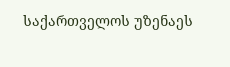საქართველოს უზენაეს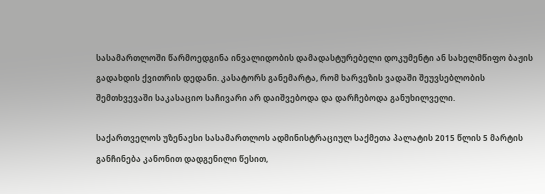სასამართლოში წარმოედგინა ინვალიდობის დამადასტურებელი დოკუმენტი ან სახელმწიფო ბაჟის გადახდის ქვითრის დედანი. კასატორს განემარტა, რომ ხარვეზის ვადაში შეუვსებლობის შემთხვევაში საკასაციო საჩივარი არ დაიშვებოდა და დარჩებოდა განუხილველი.

საქართველოს უზენაესი სასამართლოს ადმინისტრაციულ საქმეთა პალატის 2015 წლის 5 მარტის განჩინება კანონით დადგენილი წესით,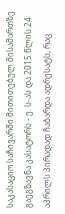საკასაციო საჩივარში მითითებულ მისამართზე გაეგზავნა კასატორს - ე. ს-ას და 2015 წლის 24 აპრილს პირადად ჩაბარდა ადრესატს, რაც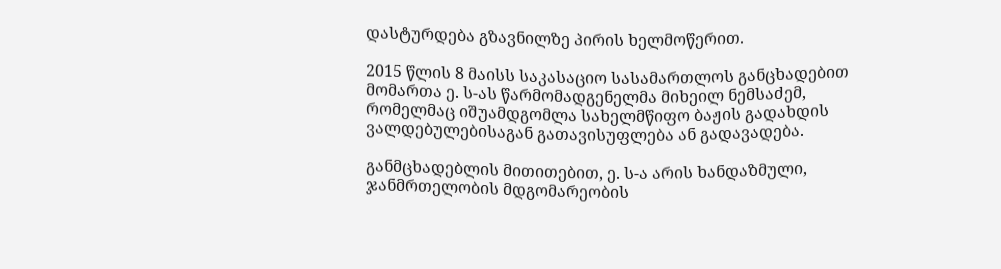დასტურდება გზავნილზე პირის ხელმოწერით.

2015 წლის 8 მაისს საკასაციო სასამართლოს განცხადებით მომართა ე. ს-ას წარმომადგენელმა მიხეილ ნემსაძემ, რომელმაც იშუამდგომლა სახელმწიფო ბაჟის გადახდის ვალდებულებისაგან გათავისუფლება ან გადავადება.

განმცხადებლის მითითებით, ე. ს-ა არის ხანდაზმული, ჯანმრთელობის მდგომარეობის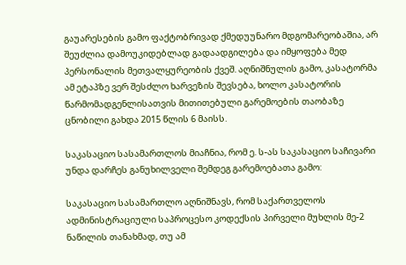გაუარესების გამო ფაქტობრივად ქმედუუნარო მდგომარეობაშია, არ შეუძლია დამოუკიდებლად გადაადგილება და იმყოფება მედ პერსონალის მეთვალყურეობის ქვეშ. აღნიშნულის გამო, კასატორმა ამ ეტაპზე ვერ შესძლო ხარვეზის შევსება, ხოლო კასატორის წარმომადგენლისათვის მითითებული გარემოების თაობაზე ცნობილი გახდა 2015 წლის 6 მაისს.

საკასაციო სასამართლოს მიაჩნია, რომ ე. ს-ას საკასაციო საჩივარი უნდა დარჩეს განუხილველი შემდეგ გარემოებათა გამო:

საკასაციო სასამართლო აღნიშნავს, რომ საქართველოს ადმინისტრაციული საპროცესო კოდექსის პირველი მუხლის მე-2 ნაწილის თანახმად, თუ ამ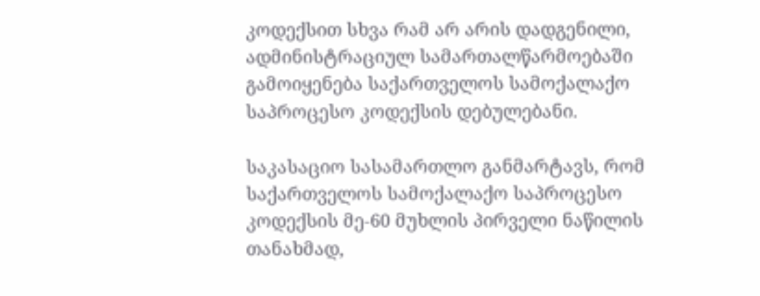კოდექსით სხვა რამ არ არის დადგენილი, ადმინისტრაციულ სამართალწარმოებაში გამოიყენება საქართველოს სამოქალაქო საპროცესო კოდექსის დებულებანი.

საკასაციო სასამართლო განმარტავს, რომ საქართველოს სამოქალაქო საპროცესო კოდექსის მე-60 მუხლის პირველი ნაწილის თანახმად,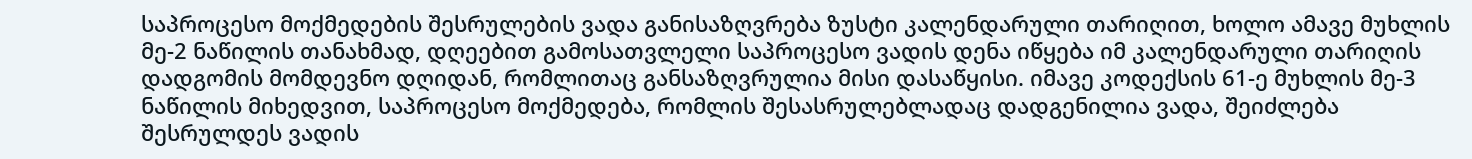საპროცესო მოქმედების შესრულების ვადა განისაზღვრება ზუსტი კალენდარული თარიღით, ხოლო ამავე მუხლის მე-2 ნაწილის თანახმად, დღეებით გამოსათვლელი საპროცესო ვადის დენა იწყება იმ კალენდარული თარიღის დადგომის მომდევნო დღიდან, რომლითაც განსაზღვრულია მისი დასაწყისი. იმავე კოდექსის 61-ე მუხლის მე-3 ნაწილის მიხედვით, საპროცესო მოქმედება, რომლის შესასრულებლადაც დადგენილია ვადა, შეიძლება შესრულდეს ვადის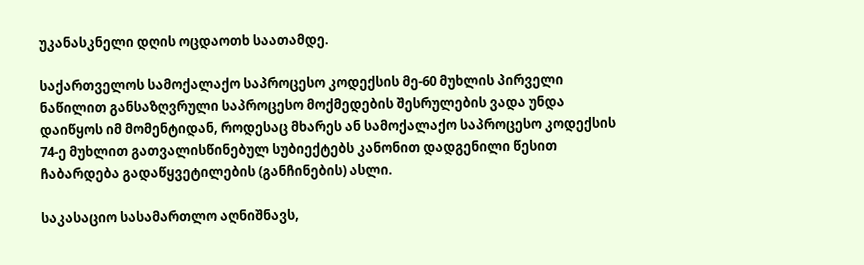უკანასკნელი დღის ოცდაოთხ საათამდე.

საქართველოს სამოქალაქო საპროცესო კოდექსის მე-60 მუხლის პირველი ნაწილით განსაზღვრული საპროცესო მოქმედების შესრულების ვადა უნდა დაიწყოს იმ მომენტიდან, როდესაც მხარეს ან სამოქალაქო საპროცესო კოდექსის 74-ე მუხლით გათვალისწინებულ სუბიექტებს კანონით დადგენილი წესით ჩაბარდება გადაწყვეტილების (განჩინების) ასლი.

საკასაციო სასამართლო აღნიშნავს,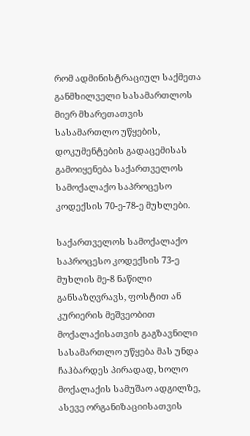რომ ადმინისტრაციულ საქმეთა განმხილველი სასამართლოს მიერ მხარეთათვის სასამართლო უწყების, დოკუმენტების გადაცემისას გამოიყენება საქართველოს სამოქალაქო საპროცესო კოდექსის 70-ე-78-ე მუხლები.

საქართველოს სამოქალაქო საპროცესო კოდექსის 73-ე მუხლის მე-8 ნაწილი განსაზღვრავს, ფოსტით ან კურიერის მეშვეობით მოქალაქისათვის გაგზავნილი სასამართლო უწყება მას უნდა ჩაჰბარდეს პირადად, ხოლო მოქალაქის სამუშაო ადგილზე, ასევე ორგანიზაციისათვის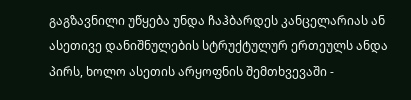გაგზავნილი უწყება უნდა ჩაჰბარდეს კანცელარიას ან ასეთივე დანიშნულების სტრუქტულურ ერთეულს ანდა პირს, ხოლო ასეთის არყოფნის შემთხვევაში -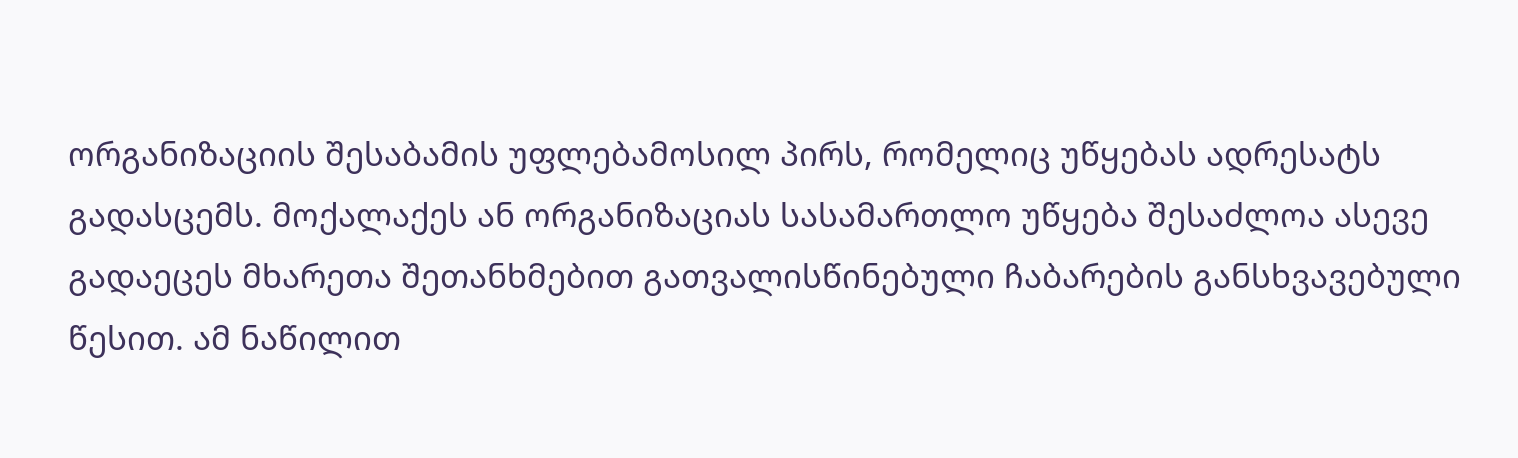ორგანიზაციის შესაბამის უფლებამოსილ პირს, რომელიც უწყებას ადრესატს გადასცემს. მოქალაქეს ან ორგანიზაციას სასამართლო უწყება შესაძლოა ასევე გადაეცეს მხარეთა შეთანხმებით გათვალისწინებული ჩაბარების განსხვავებული წესით. ამ ნაწილით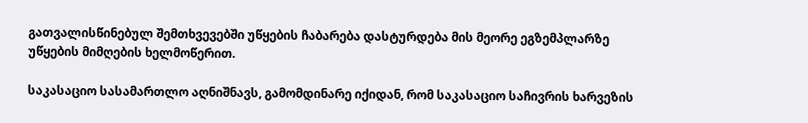გათვალისწინებულ შემთხვევებში უწყების ჩაბარება დასტურდება მის მეორე ეგზემპლარზე უწყების მიმღების ხელმოწერით.

საკასაციო სასამართლო აღნიშნავს, გამომდინარე იქიდან, რომ საკასაციო საჩივრის ხარვეზის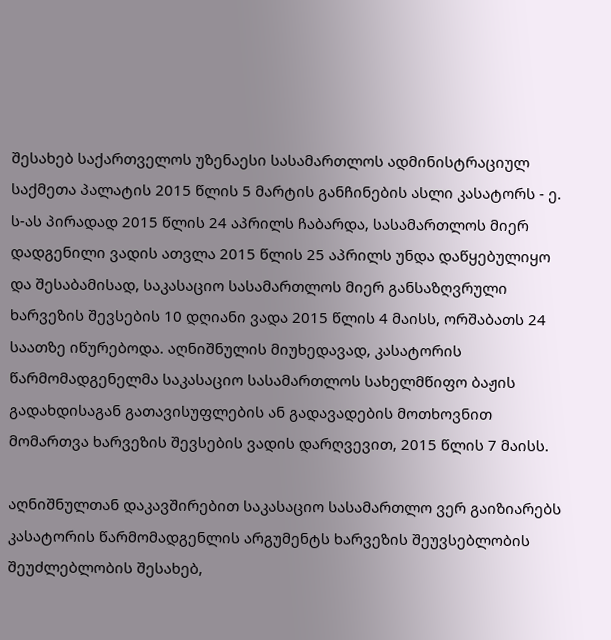შესახებ საქართველოს უზენაესი სასამართლოს ადმინისტრაციულ საქმეთა პალატის 2015 წლის 5 მარტის განჩინების ასლი კასატორს - ე. ს-ას პირადად 2015 წლის 24 აპრილს ჩაბარდა, სასამართლოს მიერ დადგენილი ვადის ათვლა 2015 წლის 25 აპრილს უნდა დაწყებულიყო და შესაბამისად, საკასაციო სასამართლოს მიერ განსაზღვრული ხარვეზის შევსების 10 დღიანი ვადა 2015 წლის 4 მაისს, ორშაბათს 24 საათზე იწურებოდა. აღნიშნულის მიუხედავად, კასატორის წარმომადგენელმა საკასაციო სასამართლოს სახელმწიფო ბაჟის გადახდისაგან გათავისუფლების ან გადავადების მოთხოვნით მომართვა ხარვეზის შევსების ვადის დარღვევით, 2015 წლის 7 მაისს.

აღნიშნულთან დაკავშირებით საკასაციო სასამართლო ვერ გაიზიარებს კასატორის წარმომადგენლის არგუმენტს ხარვეზის შეუვსებლობის შეუძლებლობის შესახებ,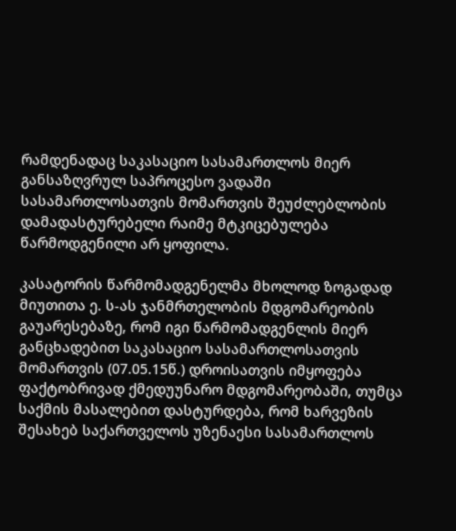რამდენადაც საკასაციო სასამართლოს მიერ განსაზღვრულ საპროცესო ვადაში სასამართლოსათვის მომართვის შეუძლებლობის დამადასტურებელი რაიმე მტკიცებულება წარმოდგენილი არ ყოფილა.

კასატორის წარმომადგენელმა მხოლოდ ზოგადად მიუთითა ე. ს-ას ჯანმრთელობის მდგომარეობის გაუარესებაზე, რომ იგი წარმომადგენლის მიერ განცხადებით საკასაციო სასამართლოსათვის მომართვის (07.05.15წ.) დროისათვის იმყოფება ფაქტობრივად ქმედუუნარო მდგომარეობაში, თუმცა საქმის მასალებით დასტურდება, რომ ხარვეზის შესახებ საქართველოს უზენაესი სასამართლოს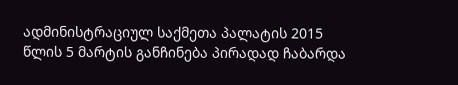ადმინისტრაციულ საქმეთა პალატის 2015 წლის 5 მარტის განჩინება პირადად ჩაბარდა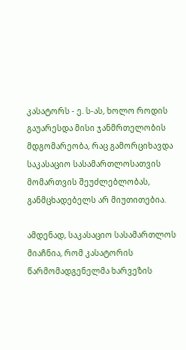კასატორს - ე. ს-ას, ხოლო როდის გაუარესდა მისი ჯანმრთელობის მდგომარეობა, რაც გამორციხავდა საკასაციო სასამართლოსათვის მომართვის შეუძლებლობას, განმცხადებელს არ მიუთითებია.

ამდენად, საკასაციო სასამართლოს მიაჩნია, რომ კასატორის წარმომადგენელმა ხარვეზის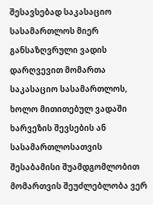შესავსებად საკასაციო სასამართლოს მიერ განსაზღვრული ვადის დარღვევით მომართა საკასაციო სასამართლოს, ხოლო მითითებულ ვადაში ხარვეზის შევსების ან სასამართლოსათვის შესაბამისი შუამდგომლობით მომართვის შეუძლებლობა ვერ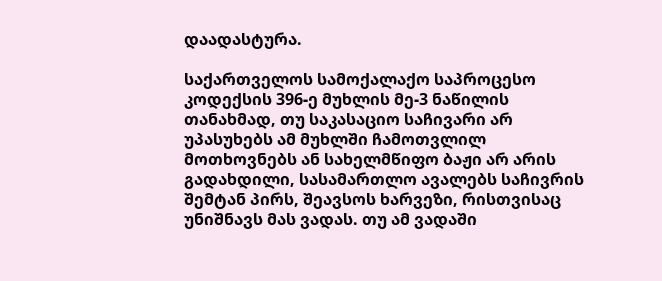დაადასტურა.

საქართველოს სამოქალაქო საპროცესო კოდექსის 396-ე მუხლის მე-3 ნაწილის თანახმად, თუ საკასაციო საჩივარი არ უპასუხებს ამ მუხლში ჩამოთვლილ მოთხოვნებს ან სახელმწიფო ბაჟი არ არის გადახდილი, სასამართლო ავალებს საჩივრის შემტან პირს, შეავსოს ხარვეზი, რისთვისაც უნიშნავს მას ვადას. თუ ამ ვადაში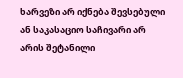ხარვეზი არ იქნება შევსებული ან საკასაციო საჩივარი არ არის შეტანილი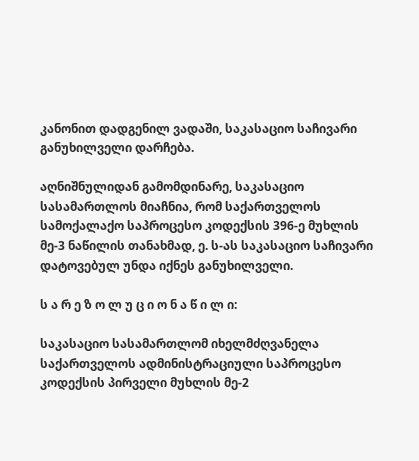კანონით დადგენილ ვადაში, საკასაციო საჩივარი განუხილველი დარჩება.

აღნიშნულიდან გამომდინარე, საკასაციო სასამართლოს მიაჩნია, რომ საქართველოს სამოქალაქო საპროცესო კოდექსის 396-ე მუხლის მე-3 ნაწილის თანახმად, ე. ს-ას საკასაციო საჩივარი დატოვებულ უნდა იქნეს განუხილველი.

ს ა რ ე ზ ო ლ უ ც ი ო ნ ა წ ი ლ ი:

საკასაციო სასამართლომ იხელმძღვანელა საქართველოს ადმინისტრაციული საპროცესო კოდექსის პირველი მუხლის მე-2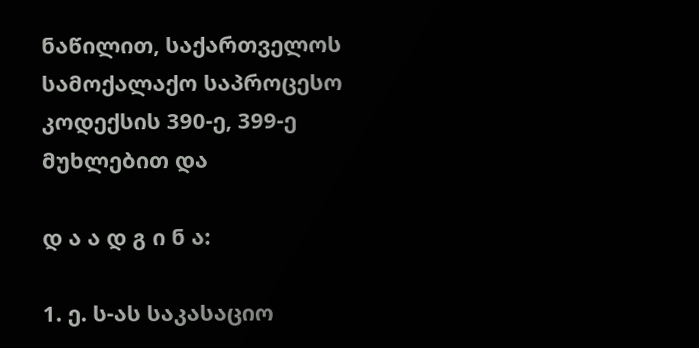ნაწილით, საქართველოს სამოქალაქო საპროცესო კოდექსის 390-ე, 399-ე მუხლებით და

დ ა ა დ გ ი ნ ა:

1. ე. ს-ას საკასაციო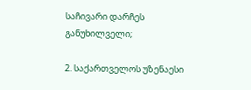საჩივარი დარჩეს განუხილველი;

2. საქართველოს უზენაესი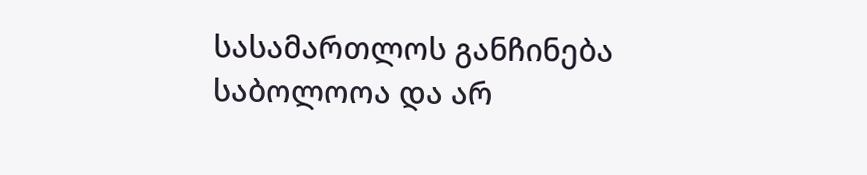სასამართლოს განჩინება საბოლოოა და არ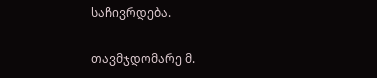საჩივრდება.

თავმჯდომარე მ.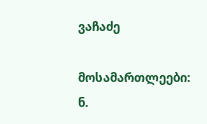ვაჩაძე

მოსამართლეები: ნ.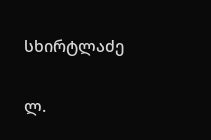სხირტლაძე

ლ.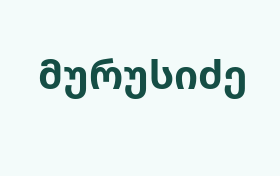მურუსიძე